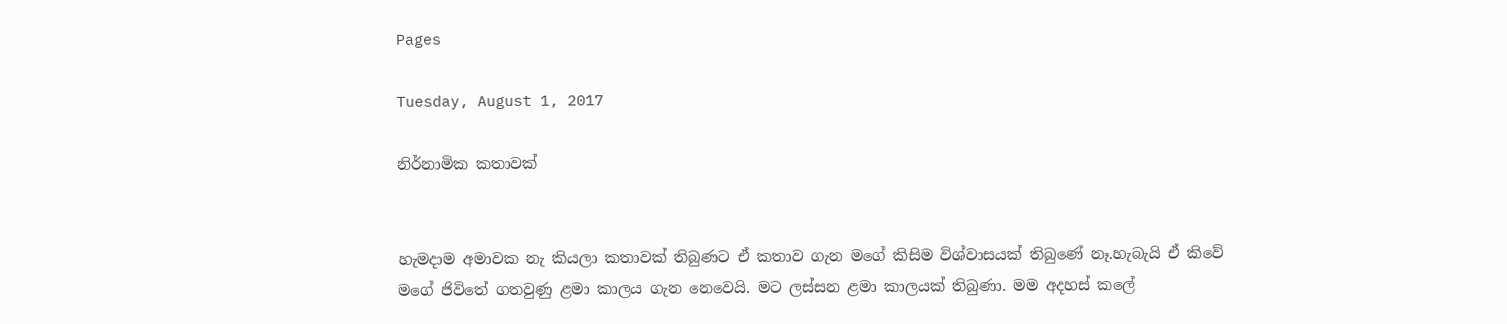Pages

Tuesday, August 1, 2017

නිර්නාමික කතාවක්


හැමදාම අමාවක නැ කියලා කතාවක් තිබුණට ඒ කතාව ගැන මගේ කිසිම විශ්වාසයක් තිබුණේ නෑ.හැබැයි ඒ කිවේ මගේ ජිවිතේ ගතවුණු ළමා කාලය ගැන නෙවෙයි. මට ලස්සන ළමා කාලයක් තිබුණා. මම අදහස් කලේ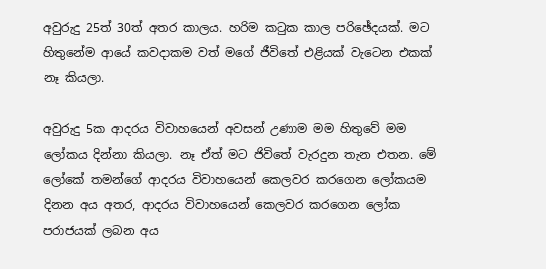අවුරුදු 25ත් 30ත් අතර කාලය. හරිම කටුක කාල පරිඡේදයක්. මට හිතුනේම ආයේ කවදාකම වත් මගේ ජීවිතේ එළියක් වැටෙන එකක් නෑ කියලා.

අවුරුදු 5ක ආදරය විවාහයෙන් අවසන් උණාම මම හිතුවේ මම ලෝකය දින්නා කියලා. නෑ ඒත් මට ජිවිතේ වැරදුන තැන එතන. මේ ලෝකේ තමන්ගේ ආදරය විවාහයෙන් කෙලවර කරගෙන ලෝකයම දිනන අය අතර, ආදරය විවාහයෙන් කෙලවර කරගෙන ලෝක පරාජයක් ලබන අය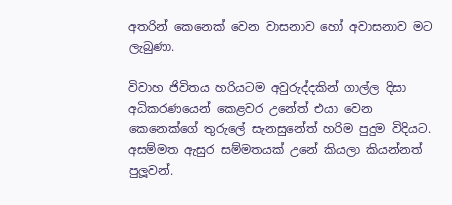අතරින් කෙනෙක් වෙන වාසනාව හෝ අවාසනාව මට ලැබුණා.

විවාහ ජිවිතය හරියටම අවුරුද්දකින් ගාල්ල දිසා අධිකරණයෙන් කෙළවර උනේත් එයා වෙන කෙනෙක්ගේ තුරුලේ සැනසුනේත් හරිම පුදුම විදියට. අසම්මත ඇසුර සම්මතයක් උනේ කියලා කියන්නත් පුලූවන්.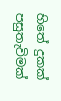හිතේ දුකක් පසුතැවිමක්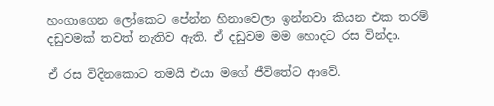හංගාගෙන ලෝකෙට පේන්න හිනාවෙලා ඉන්නවා කියන එක තරම් දඩුවමක් තවත් නැතිව ඇති. ඒ දඩුවම මම හොදට රස වින්දා.

ඒ රස විදිනකොට තමයි එයා මගේ ජීවිතේට ආවේ.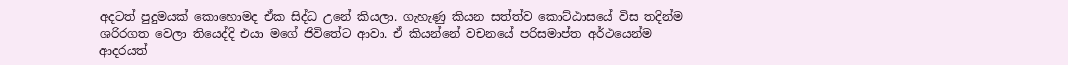අදටත් පුදුමයක් කොහොමද ඒක සිද්ධ උනේ කියලා. ගැහැණු කියන සත්ත්ව කොට්ඨාසයේ විස තදින්ම ශරිරගත වෙලා තියෙද්දි එයා මගේ ජිවිතේට ආවා. ඒ කියන්නේ වචනයේ පරිසමාප්ත අර්ථයෙන්ම ආදරයත්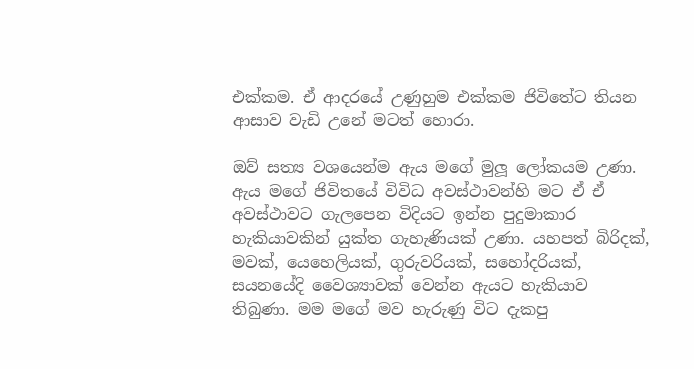එක්කම. ඒ ආදරයේ උණුහුම එක්කම ජිවිතේට තියන ආසාව වැඩි උනේ මටත් හොරා.

ඔව් සත්‍ය වශයෙන්ම ඇය මගේ මුලූ ලෝකයම උණා. ඇය මගේ ජිවිතයේ විවිධ අවස්ථාවන්හි මට ඒ ඒ අවස්ථාවට ගැලපෙන විදියට ඉන්න පුදුමාකාර හැකියාවකින් යුක්ත ගැහැණියක් උණා. යහපත් බිරිදක්, මවක්, යෙහෙලියක්, ගුරුවරියක්, සහෝදරියක්, සයනයේදි වෛශ්‍යාවක් වෙන්න ඇයට හැකියාව තිබුණා. මම මගේ මව හැරුණු විට දැකපු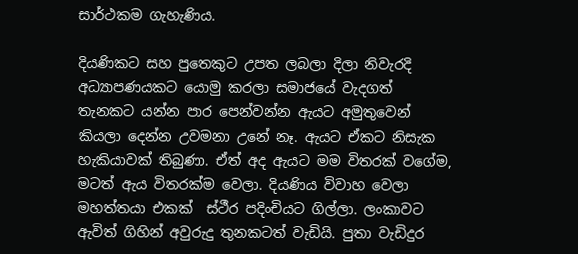සාර්ථකම ගැහැණිය.

දියණිකට සහ පුතෙකුට උපත ලබලා දිලා නිවැරදි අධ්‍යාපණයකට යොමු කරලා සමාජයේ වැදගත් තැනකට යන්න පාර පෙන්වන්න ඇයට අමුතුවෙන් කියලා දෙන්න උවමනා උනේ නෑ. ඇයට ඒකට නිසැක හැකියාවක් තිබුණා. ඒත් අද ඇයට මම විතරක් වගේම, මටත් ඇය විතරක්ම වෙලා. දියණිය විවාහ වෙලා මහත්තයා එකක්  ස්ථීර පදිංචියට ගිල්ලා. ලංකාවට ඇවිත් ගිහින් අවුරුදු තුනකටත් වැඩියි. පුතා වැඩිදුර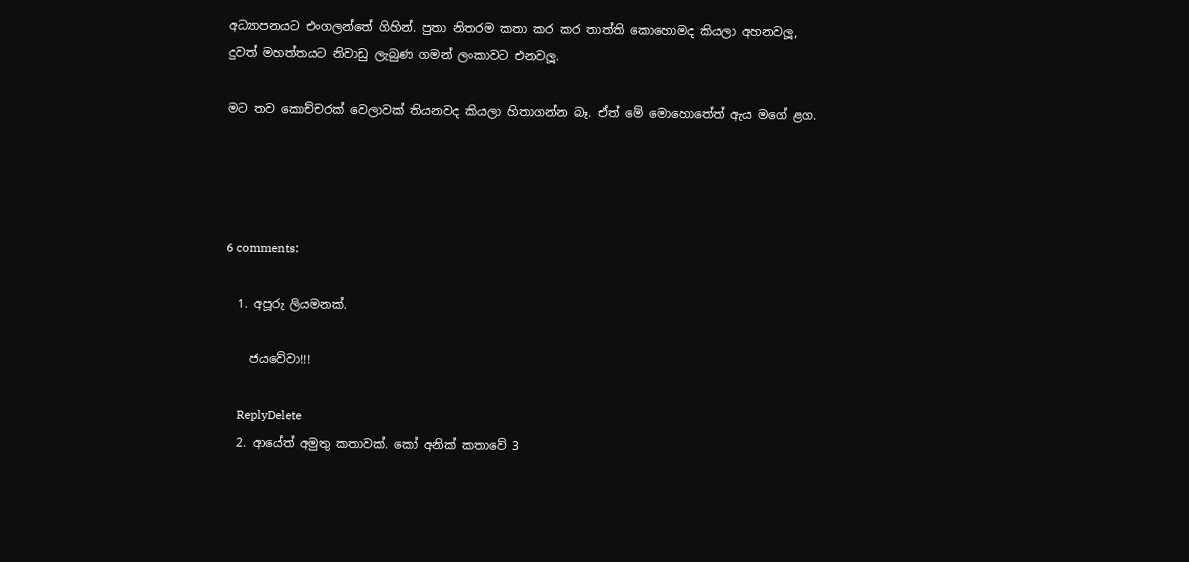අධ්‍යාපනයට එංගලන්තේ ගිහින්. පුතා නිතරම කතා කර කර තාත්ති කොහොමද කියලා අහනවලූ, දුවත් මහත්තයට නිවාඩු ලැබුණ ගමන් ලංකාවට එනවලූ.

මට තව කොච්චරක් වෙලාවක් තියනවද කියලා හිතාගන්න බෑ. ඒත් මේ මොහොතේත් ඇය මගේ ළග.




6 comments:

  1. අපූරු ලියමනක්.

    ජයවේවා!!!

    ReplyDelete
  2. ආයේත් අමුතු කතාවක්. කෝ අනික් කතාවේ 3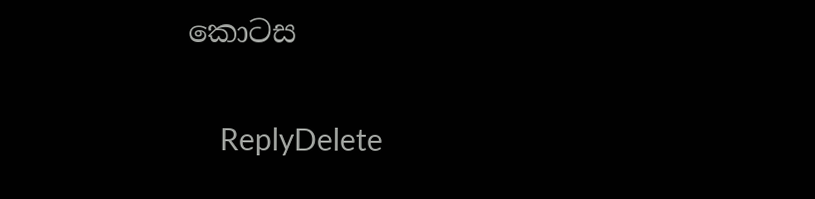කොටස

    ReplyDelete